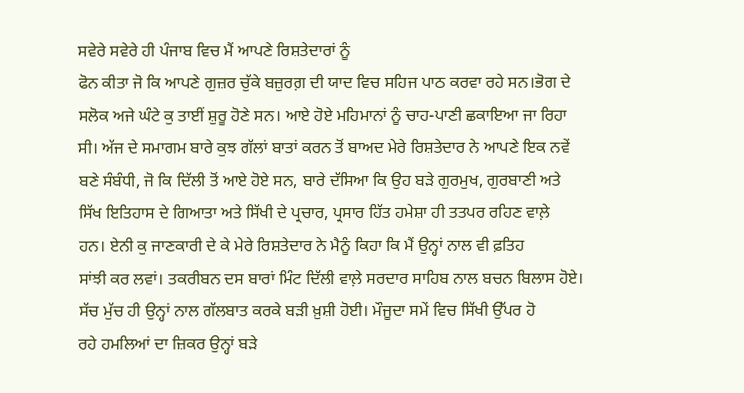ਸਵੇਰੇ ਸਵੇਰੇ ਹੀ ਪੰਜਾਬ ਵਿਚ ਮੈਂ ਆਪਣੇ ਰਿਸ਼ਤੇਦਾਰਾਂ ਨੂੰ
ਫੋਨ ਕੀਤਾ ਜੋ ਕਿ ਆਪਣੇ ਗੁਜ਼ਰ ਚੁੱਕੇ ਬਜ਼ੁਰਗ਼ ਦੀ ਯਾਦ ਵਿਚ ਸਹਿਜ ਪਾਠ ਕਰਵਾ ਰਹੇ ਸਨ।ਭੋਗ ਦੇ
ਸਲੋਕ ਅਜੇ ਘੰਟੇ ਕੁ ਤਾਈਂ ਸ਼ੁਰੂ ਹੋਣੇ ਸਨ। ਆਏ ਹੋਏ ਮਹਿਮਾਨਾਂ ਨੂੰ ਚਾਹ-ਪਾਣੀ ਛਕਾਇਆ ਜਾ ਰਿਹਾ
ਸੀ। ਅੱਜ ਦੇ ਸਮਾਗਮ ਬਾਰੇ ਕੁਝ ਗੱਲਾਂ ਬਾਤਾਂ ਕਰਨ ਤੋਂ ਬਾਅਦ ਮੇਰੇ ਰਿਸ਼ਤੇਦਾਰ ਨੇ ਆਪਣੇ ਇਕ ਨਵੇਂ
ਬਣੇ ਸੰਬੰਧੀ, ਜੋ ਕਿ ਦਿੱਲੀ ਤੋਂ ਆਏ ਹੋਏ ਸਨ, ਬਾਰੇ ਦੱਸਿਆ ਕਿ ਉਹ ਬੜੇ ਗੁਰਮੁਖ, ਗੁਰਬਾਣੀ ਅਤੇ
ਸਿੱਖ ਇਤਿਹਾਸ ਦੇ ਗਿਆਤਾ ਅਤੇ ਸਿੱਖੀ ਦੇ ਪ੍ਰਚਾਰ, ਪ੍ਰਸਾਰ ਹਿੱਤ ਹਮੇਸ਼ਾ ਹੀ ਤਤਪਰ ਰਹਿਣ ਵਾਲ਼ੇ
ਹਨ। ਏਨੀ ਕੁ ਜਾਣਕਾਰੀ ਦੇ ਕੇ ਮੇਰੇ ਰਿਸ਼ਤੇਦਾਰ ਨੇ ਮੈਨੂੰ ਕਿਹਾ ਕਿ ਮੈਂ ਉਨ੍ਹਾਂ ਨਾਲ ਵੀ ਫ਼ਤਿਹ
ਸਾਂਝੀ ਕਰ ਲਵਾਂ। ਤਕਰੀਬਨ ਦਸ ਬਾਰਾਂ ਮਿੰਟ ਦਿੱਲੀ ਵਾਲ਼ੇ ਸਰਦਾਰ ਸਾਹਿਬ ਨਾਲ ਬਚਨ ਬਿਲਾਸ ਹੋਏ।
ਸੱਚ ਮੁੱਚ ਹੀ ਉਨ੍ਹਾਂ ਨਾਲ ਗੱਲਬਾਤ ਕਰਕੇ ਬੜੀ ਖ਼ੁਸ਼ੀ ਹੋਈ। ਮੌਜੂਦਾ ਸਮੇਂ ਵਿਚ ਸਿੱਖੀ ਉੱਪਰ ਹੋ
ਰਹੇ ਹਮਲਿਆਂ ਦਾ ਜ਼ਿਕਰ ਉਨ੍ਹਾਂ ਬੜੇ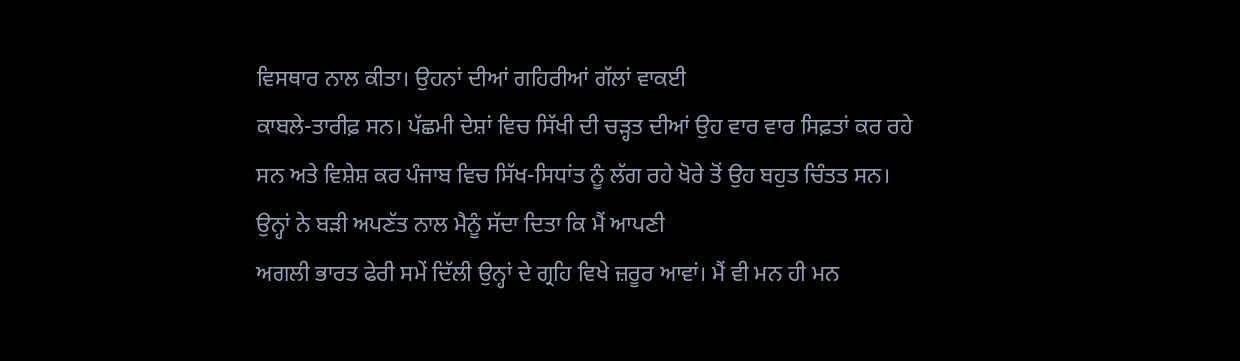ਵਿਸਥਾਰ ਨਾਲ ਕੀਤਾ। ਉਹਨਾਂ ਦੀਆਂ ਗਹਿਰੀਆਂ ਗੱਲਾਂ ਵਾਕਈ
ਕਾਬਲੇ-ਤਾਰੀਫ਼ ਸਨ। ਪੱਛਮੀ ਦੇਸ਼ਾਂ ਵਿਚ ਸਿੱਖੀ ਦੀ ਚੜ੍ਹਤ ਦੀਆਂ ਉਹ ਵਾਰ ਵਾਰ ਸਿਫ਼ਤਾਂ ਕਰ ਰਹੇ
ਸਨ ਅਤੇ ਵਿਸ਼ੇਸ਼ ਕਰ ਪੰਜਾਬ ਵਿਚ ਸਿੱਖ-ਸਿਧਾਂਤ ਨੂੰ ਲੱਗ ਰਹੇ ਖੋਰੇ ਤੋਂ ਉਹ ਬਹੁਤ ਚਿੰਤਤ ਸਨ।
ਉਨ੍ਹਾਂ ਨੇ ਬੜੀ ਅਪਣੱਤ ਨਾਲ ਮੈਨੂੰ ਸੱਦਾ ਦਿਤਾ ਕਿ ਮੈਂ ਆਪਣੀ
ਅਗਲੀ ਭਾਰਤ ਫੇਰੀ ਸਮੇਂ ਦਿੱਲੀ ਉਨ੍ਹਾਂ ਦੇ ਗ੍ਰਹਿ ਵਿਖੇ ਜ਼ਰੂਰ ਆਵਾਂ। ਮੈਂ ਵੀ ਮਨ ਹੀ ਮਨ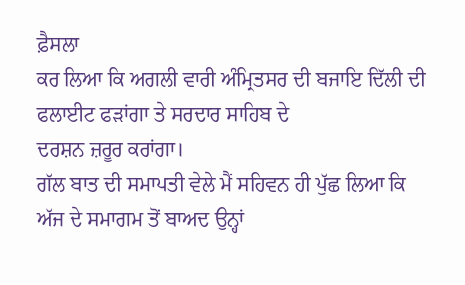ਫ਼ੈਸਲਾ
ਕਰ ਲਿਆ ਕਿ ਅਗਲੀ ਵਾਰੀ ਅੰਮ੍ਰਿਤਸਰ ਦੀ ਬਜਾਇ ਦਿੱਲੀ ਦੀ ਫਲਾਈਟ ਫੜਾਂਗਾ ਤੇ ਸਰਦਾਰ ਸਾਹਿਬ ਦੇ
ਦਰਸ਼ਨ ਜ਼ਰੂਰ ਕਰਾਂਗਾ।
ਗੱਲ ਬਾਤ ਦੀ ਸਮਾਪਤੀ ਵੇਲੇ ਮੈਂ ਸਹਿਵਨ ਹੀ ਪੁੱਛ ਲਿਆ ਕਿ
ਅੱਜ ਦੇ ਸਮਾਗਮ ਤੋਂ ਬਾਅਦ ਉਨ੍ਹਾਂ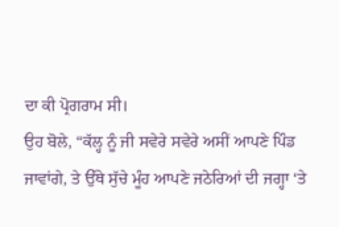ਦਾ ਕੀ ਪ੍ਰੋਗਰਾਮ ਸੀ।
ਉਹ ਬੋਲੇ, “ਕੱਲ੍ਹ ਨੂੰ ਜੀ ਸਵੇਰੇ ਸਵੇਰੇ ਅਸੀਂ ਆਪਣੇ ਪਿੰਡ
ਜਾਵਾਂਗੇ, ਤੇ ਉੱਥੇ ਸੁੱਚੇ ਮੂੰਹ ਆਪਣੇ ਜਠੇਰਿਆਂ ਦੀ ਜਗ੍ਹਾ ‘ਤੇ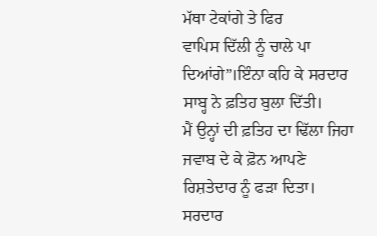ਮੱਥਾ ਟੇਕਾਂਗੇ ਤੇ ਫਿਰ
ਵਾਪਿਸ ਦਿੱਲੀ ਨੂੰ ਚਾਲੇ ਪਾ ਦਿਆਂਗੇ”।ਇੰਨਾ ਕਹਿ ਕੇ ਸਰਦਾਰ ਸਾਬ੍ਹ ਨੇ ਫ਼ਤਿਹ ਬੁਲਾ ਦਿੱਤੀ।
ਮੈਂ ਉਨ੍ਹਾਂ ਦੀ ਫ਼ਤਿਹ ਦਾ ਢਿੱਲਾ ਜਿਹਾ ਜਵਾਬ ਦੇ ਕੇ ਫ਼ੋਨ ਆਪਣੇ ਰਿਸ਼ਤੇਦਾਰ ਨੂੰ ਫੜਾ ਦਿਤਾ।
ਸਰਦਾਰ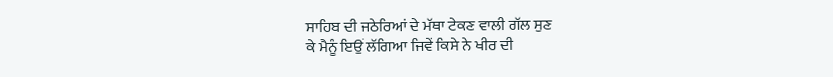ਸਾਹਿਬ ਦੀ ਜਠੇਰਿਆਂ ਦੇ ਮੱਥਾ ਟੇਕਣ ਵਾਲੀ ਗੱਲ ਸੁਣ
ਕੇ ਮੈਨੂੰ ਇਉਂ ਲੱਗਿਆ ਜਿਵੇਂ ਕਿਸੇ ਨੇ ਖੀਰ ਦੀ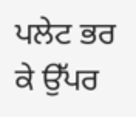ਪਲੇਟ ਭਰ ਕੇ ਉੱਪਰ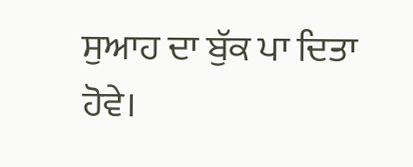ਸੁਆਹ ਦਾ ਬੁੱਕ ਪਾ ਦਿਤਾ
ਹੋਵੇ।